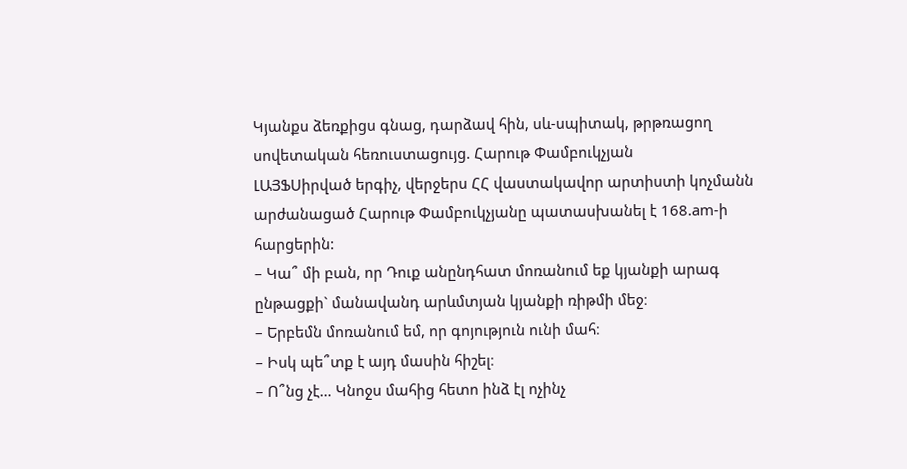Կյանքս ձեռքիցս գնաց, դարձավ հին, սև-սպիտակ, թրթռացող սովետական հեռուստացույց. Հարութ Փամբուկչյան
ԼԱՅՖՍիրված երգիչ, վերջերս ՀՀ վաստակավոր արտիստի կոչմանն արժանացած Հարութ Փամբուկչյանը պատասխանել է 168.am-ի հարցերին:
– Կա՞ մի բան, որ Դուք անընդհատ մոռանում եք կյանքի արագ ընթացքի` մանավանդ արևմտյան կյանքի ռիթմի մեջ։
– Երբեմն մոռանում եմ, որ գոյություն ունի մահ։
– Իսկ պե՞տք է այդ մասին հիշել։
– Ո՞նց չէ… Կնոջս մահից հետո ինձ էլ ոչինչ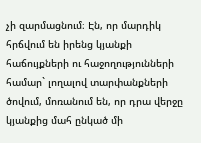չի զարմացնում։ Էն, որ մարդիկ հրճվում են իրենց կյանքի հաճույքների ու հաջողությունների համար` լողալով տարփանքների ծովում, մոռանում են, որ դրա վերջը կյանքից մահ ընկած մի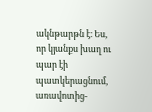ակնթարթն է։ Ես, որ կյանքս խաղ ու պար էի պատկերացնում, առավոտից-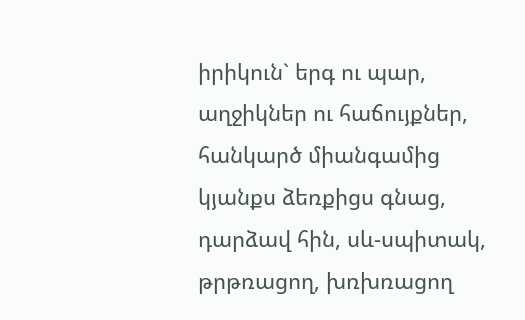իրիկուն` երգ ու պար, աղջիկներ ու հաճույքներ, հանկարծ միանգամից կյանքս ձեռքիցս գնաց, դարձավ հին, սև-սպիտակ, թրթռացող, խռխռացող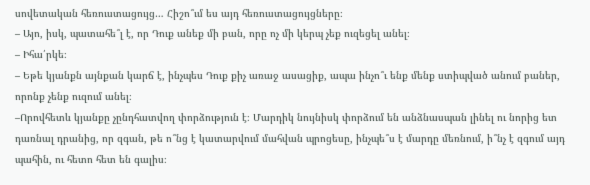սովետական հեռուստացույց… Հիշո՞ւմ ես այդ հեռուստացույցները։
– Այո, իսկ, պատահե՞լ է, որ Դուք անեք մի բան, որը ոչ մի կերպ չեք ուզեցել անել։
– Իհա՛րկե։
– Եթե կյանքն այնքան կարճ է, ինչպես Դուք քիչ առաջ ասացիք, ապա ինչո՞ւ ենք մենք ստիպված անում բաներ, որոնք չենք ուզում անել։
–Որովհետև կյանքը չընդհատվող փորձություն է։ Մարդիկ նույնիսկ փորձում են անձնասպան լինել ու նորից ետ դառնալ դրանից, որ զգան, թե ո՞նց է կատարվում մահվան պրոցեսը, ինչպե՞ս է մարդը մեռնում, ի՞նչ է զգում այդ պահին, ու հետո հետ են գալիս։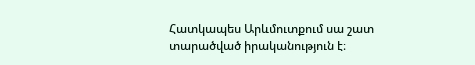Հատկապես Արևմուտքում սա շատ տարածված իրականություն է։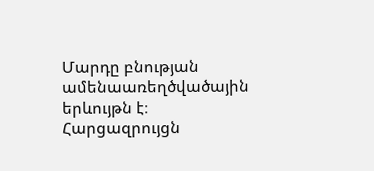Մարդը բնության ամենաառեղծվածային երևույթն է։
Հարցազրույցն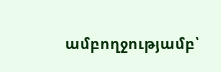ամբողջությամբ՝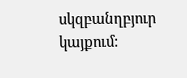սկզբանղբյուր կայքում: